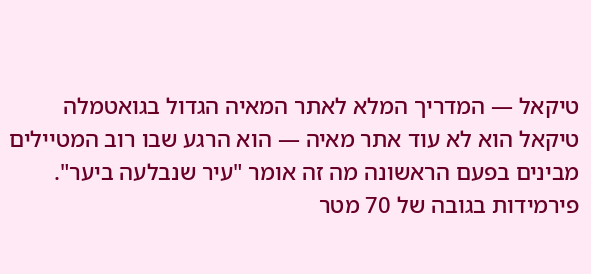טיקאל — המדריך המלא לאתר המאיה הגדול בגואטמלה
טיקאל הוא לא עוד אתר מאיה — הוא הרגע שבו רוב המטיילים מבינים בפעם הראשונה מה זה אומר "עיר שנבלעה ביער". פירמידות בגובה של 70 מטר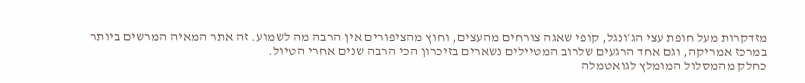מזדקרות מעל חופת עצי הג׳ונגל, קופי שאגה צורחים מהעצים, וחוץ מהציפורים אין הרבה מה לשמוע. זה אתר המאיה המרשים ביותר במרכז אמריקה, וגם אחד הרגעים שלרוב המטיילים נשארים בזיכרון הכי הרבה שנים אחרי הטיול.
כחלק מהמסלול המומלץ לגואטמלה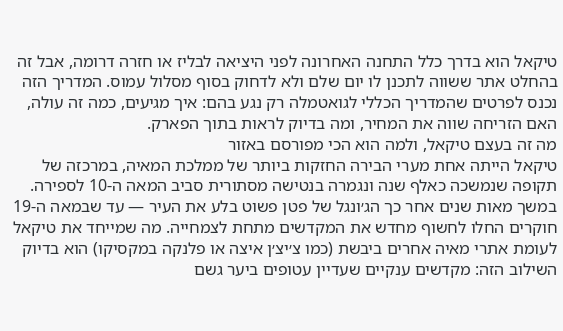טיקאל הוא בדרך כלל התחנה האחרונה לפני היציאה לבליז או חזרה דרומה, אבל זה בהחלט אתר ששווה לתכנן לו יום שלם ולא לדחוק בסוף מסלול עמוס. המדריך הזה נכנס לפרטים שהמדריך הכללי לגואטמלה רק נגע בהם: איך מגיעים, כמה זה עולה, האם הזריחה שווה את המחיר, ומה בדיוק לראות בתוך הפארק.
מה זה בעצם טיקאל, ולמה הוא הכי מפורסם באזור
טיקאל הייתה אחת מערי הבירה החזקות ביותר של ממלכת המאיה, במרכזה של תקופה שנמשכה כאלף שנה ונגמרה בנטישה מסתורית סביב המאה ה-10 לספירה. במשך מאות שנים אחר כך הג׳ונגל של פטן פשוט בלע את העיר — עד שבמאה ה-19 חוקרים החלו לחשוף מחדש את המקדשים מתחת לצמחייה. מה שמייחד את טיקאל לעומת אתרי מאיה אחרים ביבשת (כמו צ׳יצ׳ן איצה או פלנקה במקסיקו) הוא בדיוק השילוב הזה: מקדשים ענקיים שעדיין עטופים ביער גשם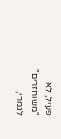פעיל, לא "משוחזרים" לגמרי,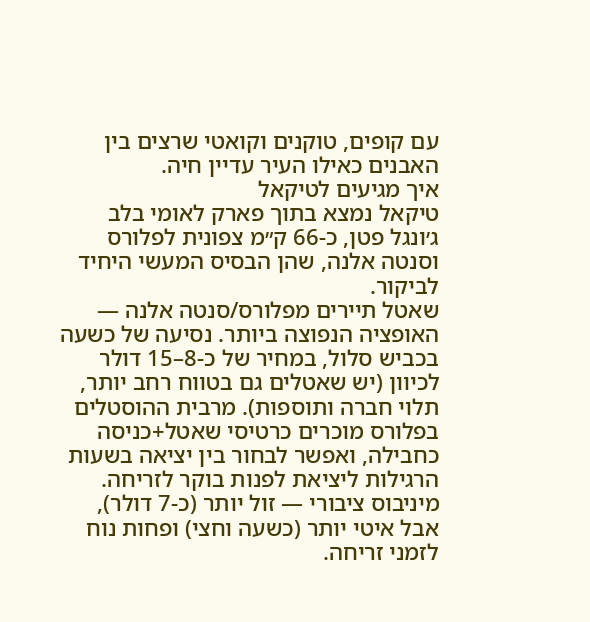עם קופים, טוקנים וקואטי שרצים בין האבנים כאילו העיר עדיין חיה.
איך מגיעים לטיקאל
טיקאל נמצא בתוך פארק לאומי בלב ג׳ונגל פטן, כ-66 ק״מ צפונית לפלורס וסנטה אלנה, שהן הבסיס המעשי היחיד לביקור.
שאטל תיירים מפלורס/סנטה אלנה — האופציה הנפוצה ביותר. נסיעה של כשעה בכביש סלול, במחיר של כ-8–15 דולר לכיוון (יש שאטלים גם בטווח רחב יותר, תלוי חברה ותוספות). מרבית ההוסטלים בפלורס מוכרים כרטיסי שאטל+כניסה כחבילה, ואפשר לבחור בין יציאה בשעות הרגילות ליציאת לפנות בוקר לזריחה.
מיניבוס ציבורי — זול יותר (כ-7 דולר), אבל איטי יותר (כשעה וחצי) ופחות נוח לזמני זריחה.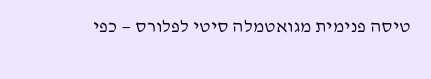טיסה פנימית מגואטמלה סיטי לפלורס — כפי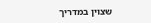שצוין במדריך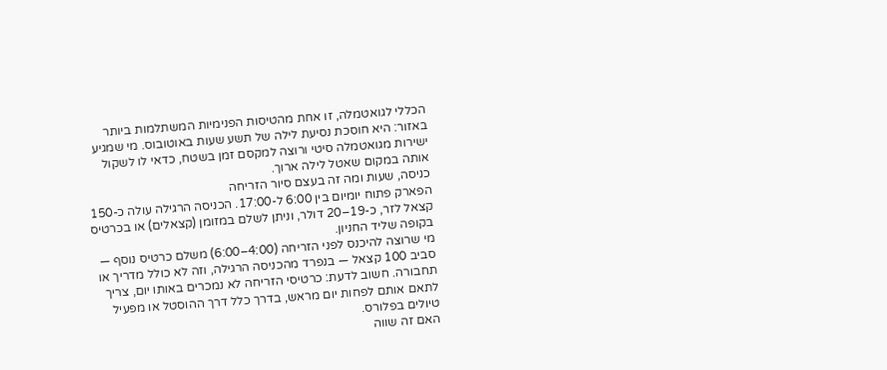הכללי לגואטמלה, זו אחת מהטיסות הפנימיות המשתלמות ביותר באזור: היא חוסכת נסיעת לילה של תשע שעות באוטובוס. מי שמגיע ישירות מגואטמלה סיטי ורוצה למקסם זמן בשטח, כדאי לו לשקול אותה במקום שאטל לילה ארוך.
כניסה, שעות ומה זה בעצם סיור הזריחה
הפארק פתוח יומיום בין 6:00 ל-17:00. הכניסה הרגילה עולה כ-150 קצאל לזר, כ-19–20 דולר, וניתן לשלם במזומן (קצאלים) או בכרטיס בקופה שליד החניון.
מי שרוצה להיכנס לפני הזריחה (4:00–6:00) משלם כרטיס נוסף — סביב 100 קצאל — בנפרד מהכניסה הרגילה, וזה לא כולל מדריך או תחבורה. חשוב לדעת: כרטיסי הזריחה לא נמכרים באותו יום, צריך לתאם אותם לפחות יום מראש, בדרך כלל דרך ההוסטל או מפעיל טיולים בפלורס.
האם זה שווה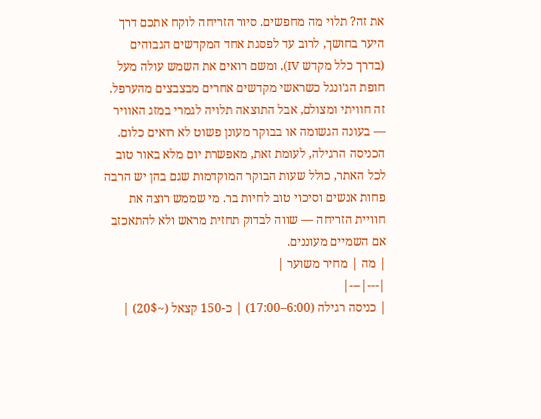את זה? תלוי מה מחפשים. סיור הזריחה לוקח אתכם דרך היער בחושך, לרוב עד לפסגת אחד המקדשים הגבוהים (בדרך כלל מקדש IV), ומשם רואים את השמש עולה מעל חופת הג׳ונגל כשראשי מקדשים אחרים מבצבצים מהערפל. זה חוויתי ומצולם, אבל התוצאה תלויה לגמרי במזג האוויר — בעונה הגשומה או בבוקר מעונן פשוט לא רואים כלום. הכניסה הרגילה, לעומת זאת, מאפשרת יום מלא באור טוב לכל האתר, כולל שעות הבוקר המוקדמות שגם בהן יש הרבה פחות אנשים וסיכוי טוב לחיות בר. מי שממש רוצה את חוויית הזריחה — שווה לבדוק תחזית מראש ולא להתאכזב אם השמיים מעוננים.
| מה | מחיר משוער |
|---|---|
| כניסה רגילה (6:00–17:00) | כ-150 קצאל (~20$) |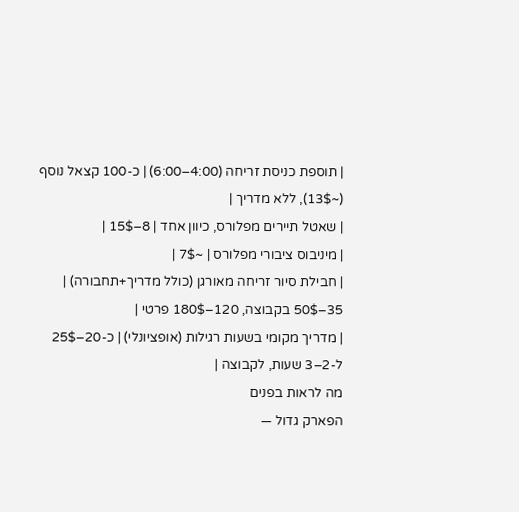| תוספת כניסת זריחה (4:00–6:00) | כ-100 קצאל נוסף (~13$), ללא מדריך |
| שאטל תיירים מפלורס, כיוון אחד | 8–15$ |
| מיניבוס ציבורי מפלורס | ~7$ |
| חבילת סיור זריחה מאורגן (כולל מדריך+תחבורה) | 35–50$ בקבוצה, 120–180$ פרטי |
| מדריך מקומי בשעות רגילות (אופציונלי) | כ-20–25$ ל-2–3 שעות, לקבוצה |
מה לראות בפנים
הפארק גדול —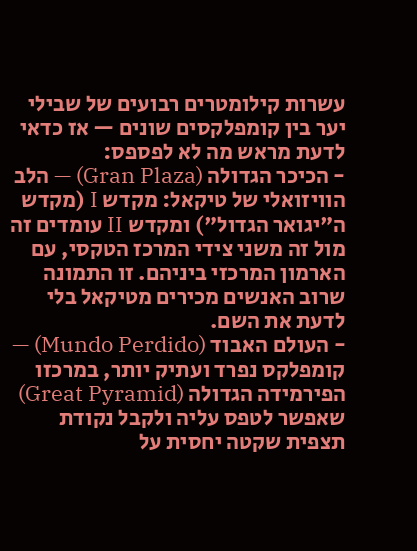עשרות קילומטרים רבועים של שבילי יער בין קומפלקסים שונים — אז כדאי לדעת מראש מה לא לפספס:
- הכיכר הגדולה (Gran Plaza) — הלב הוויזואלי של טיקאל: מקדש I (מקדש ה"יגואר הגדול") ומקדש II עומדים זה מול זה משני צידי המרכז הטקסי, עם הארמון המרכזי ביניהם. זו התמונה שרוב האנשים מכירים מטיקאל בלי לדעת את השם.
- העולם האבוד (Mundo Perdido) — קומפלקס נפרד ועתיק יותר, במרכזו הפירמידה הגדולה (Great Pyramid) שאפשר לטפס עליה ולקבל נקודת תצפית שקטה יחסית על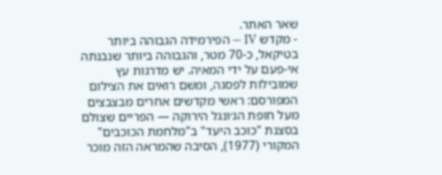שאר האתר.
- מקדש IV — הפירמידה הגבוהה ביותר בטיקאל, כ-70 מטר, והגבוהה ביותר שנבנתה אי-פעם על ידי המאיה. יש מדרגות עץ שמובילות לפסגה, ומשם רואים את הצילום המפורסם: ראשי מקדשים אחרים מבצבצים מעל חופת הג׳ונגל הירוקה — הפריים שצולם בסצנת "כוכב היעד" ב"מלחמת הכוכבים" המקורי (1977), הסיבה שהמראה הזה מוכר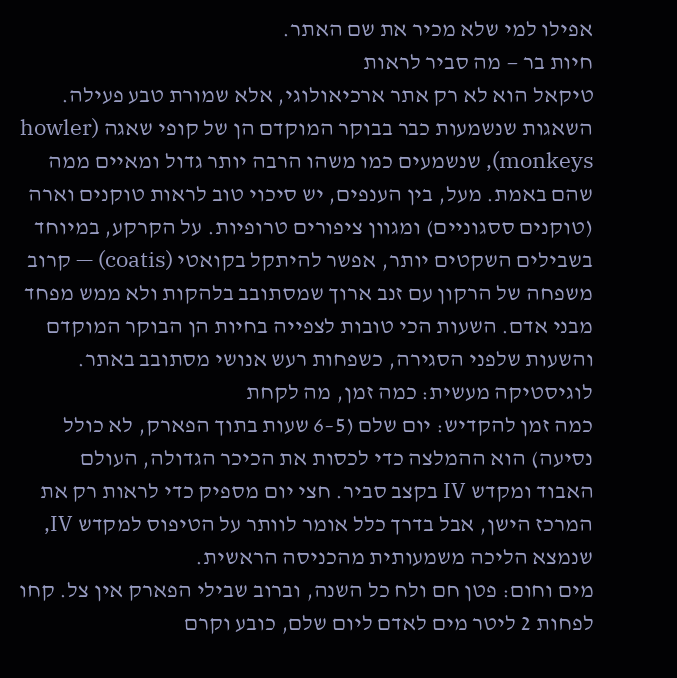אפילו למי שלא מכיר את שם האתר.
חיות בר — מה סביר לראות
טיקאל הוא לא רק אתר ארכיאולוגי, אלא שמורת טבע פעילה. השאגות שנשמעות כבר בבוקר המוקדם הן של קופי שאגה (howler monkeys), שנשמעים כמו משהו הרבה יותר גדול ומאיים ממה שהם באמת. מעל, בין הענפים, יש סיכוי טוב לראות טוקנים וארה (טוקנים ססגוניים) ומגוון ציפורים טרופיות. על הקרקע, במיוחד בשבילים השקטים יותר, אפשר להיתקל בקואטי (coatis) — קרוב משפחה של הרקון עם זנב ארוך שמסתובב בלהקות ולא ממש מפחד מבני אדם. השעות הכי טובות לצפייה בחיות הן הבוקר המוקדם והשעות שלפני הסגירה, כשפחות רעש אנושי מסתובב באתר.
לוגיסטיקה מעשית: כמה זמן, מה לקחת
כמה זמן להקדיש: יום שלם (5–6 שעות בתוך הפארק, לא כולל נסיעה) הוא ההמלצה כדי לכסות את הכיכר הגדולה, העולם האבוד ומקדש IV בקצב סביר. חצי יום מספיק כדי לראות רק את המרכז הישן, אבל בדרך כלל אומר לוותר על הטיפוס למקדש IV, שנמצא הליכה משמעותית מהכניסה הראשית.
מים וחום: פטן חם ולח כל השנה, וברוב שבילי הפארק אין צל. קחו לפחות 2 ליטר מים לאדם ליום שלם, כובע וקרם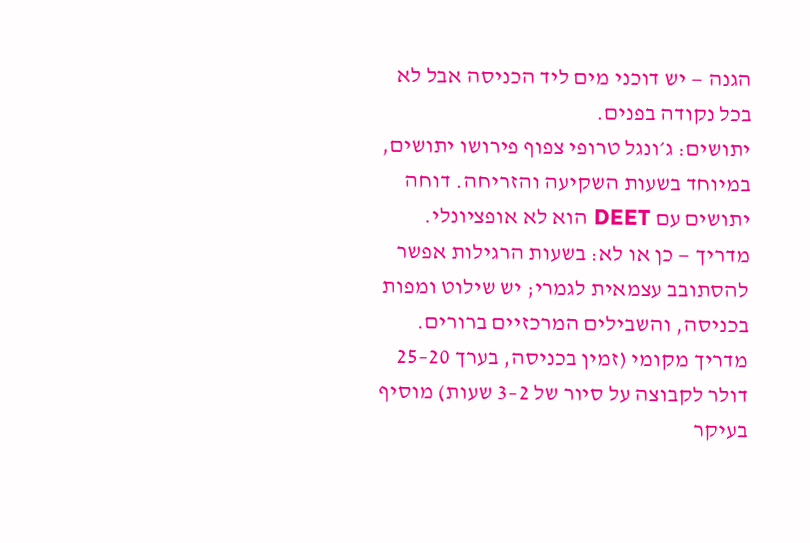הגנה — יש דוכני מים ליד הכניסה אבל לא בכל נקודה בפנים.
יתושים: ג׳ונגל טרופי צפוף פירושו יתושים, במיוחד בשעות השקיעה והזריחה. דוחה יתושים עם DEET הוא לא אופציונלי.
מדריך — כן או לא: בשעות הרגילות אפשר להסתובב עצמאית לגמרי; יש שילוט ומפות בכניסה, והשבילים המרכזיים ברורים. מדריך מקומי (זמין בכניסה, בערך 20–25 דולר לקבוצה על סיור של 2–3 שעות) מוסיף בעיקר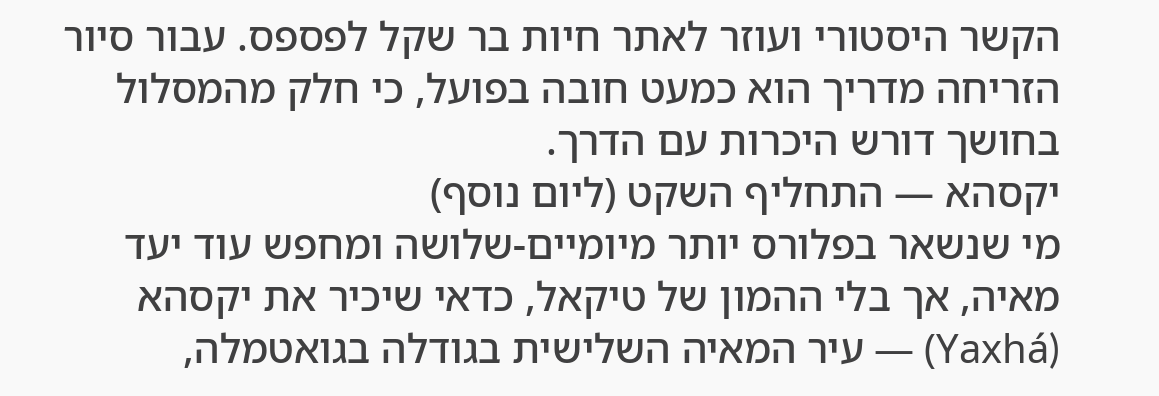הקשר היסטורי ועוזר לאתר חיות בר שקל לפספס. עבור סיור הזריחה מדריך הוא כמעט חובה בפועל, כי חלק מהמסלול בחושך דורש היכרות עם הדרך.
יקסהא — התחליף השקט (ליום נוסף)
מי שנשאר בפלורס יותר מיומיים-שלושה ומחפש עוד יעד מאיה, אך בלי ההמון של טיקאל, כדאי שיכיר את יקסהא (Yaxhá) — עיר המאיה השלישית בגודלה בגואטמלה,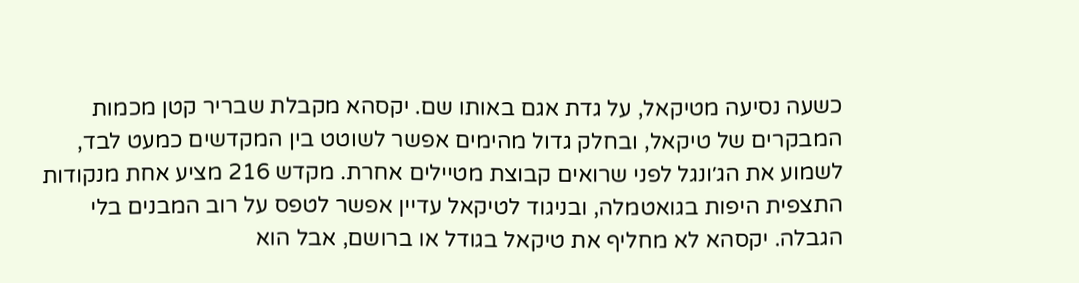כשעה נסיעה מטיקאל, על גדת אגם באותו שם. יקסהא מקבלת שבריר קטן מכמות המבקרים של טיקאל, ובחלק גדול מהימים אפשר לשוטט בין המקדשים כמעט לבד, לשמוע את הג׳ונגל לפני שרואים קבוצת מטיילים אחרת. מקדש 216 מציע אחת מנקודות התצפית היפות בגואטמלה, ובניגוד לטיקאל עדיין אפשר לטפס על רוב המבנים בלי הגבלה. יקסהא לא מחליף את טיקאל בגודל או ברושם, אבל הוא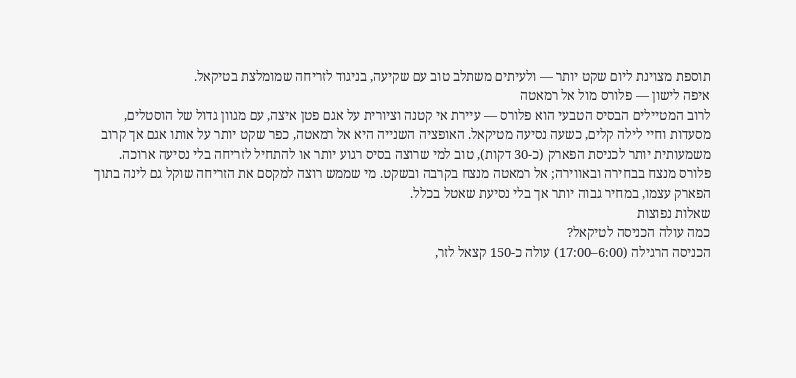תוספת מצוינת ליום שקט יותר — ולעיתים משתלב טוב עם שקיעה, בניגוד לזריחה שמומלצת בטיקאל.
איפה לישון — פלורס מול אל רמאטה
לרוב המטיילים הבסיס הטבעי הוא פלורס — עיירת אי קטנה וציורית על אגם פטן איצה, עם מגוון גדול של הוסטלים, מסעדות וחיי לילה קלים, כשעה נסיעה מטיקאל. האופציה השנייה היא אל רמאטה, כפר שקט יותר על אותו אגם אך קרוב משמעותית יותר לכניסת הפארק (כ-30 דקות), טוב למי שרוצה בסיס רגוע יותר או להתחיל לזריחה בלי נסיעה ארוכה. פלורס מנצח בבחירה ובאווירה; אל רמאטה מנצח בקרבה ובשקט. מי שממש רוצה למקסם את הזריחה שוקל גם לינה בתוך הפארק עצמו, במחיר גבוה יותר אך בלי נסיעת שאטל בכלל.
שאלות נפוצות
כמה עולה הכניסה לטיקאל?
הכניסה הרגילה (6:00–17:00) עולה כ-150 קצאל לזר,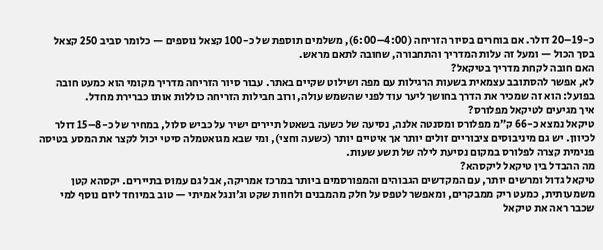כ-19–20 דולר. אם בוחרים בסיור הזריחה (4:00–6:00), משלמים תוספת של כ-100 קצאל נוספים — כלומר סביב 250 קצאל בסך הכול — ומעל זה עלות המדריך והתחבורה, שחובה לתאם מראש.
האם חובה לקחת מדריך בטיקאל?
לא, אפשר להסתובב עצמאית בשעות הרגילות עם מפה ושילוט שקיים באתר. עבור סיור הזריחה מדריך מקומי הוא כמעט חובה בפועל: הוא זה שמכיר את הדרך בחושך ליער עוד לפני שהשמש עולה, ורוב חבילות הזריחה כוללות אותו כברירת מחדל.
איך מגיעים לטיקאל מפלורס?
טיקאל נמצא כ-66 ק״מ מפלורס ומסנטה אלנה, נסיעה של כשעה בשאטל תיירים ישיר על כביש סלול, במחיר של כ-8–15 דולר לכיוון. יש גם מיניבוסים ציבוריים זולים יותר אך איטיים יותר (כשעה וחצי), ומי שבא מגואטמלה סיטי יכול לקצר את המסע בטיסה פנימית קצרה לפלורס במקום נסיעת לילה של תשע שעות.
מה ההבדל בין טיקאל ליקסהא?
טיקאל גדול ומרשים יותר, עם המקדשים הגבוהים והמפורסמים ביותר במרכז אמריקה, אבל גם עמוס בתיירים. יקסהא קטן משמעותית, כמעט ריק ממבקרים, ומאפשר לטפס על חלק מהמבנים ולחוות שקט וג׳ונגל אמיתי — טוב במיוחד ליום נוסף למי שכבר ראה את טיקאל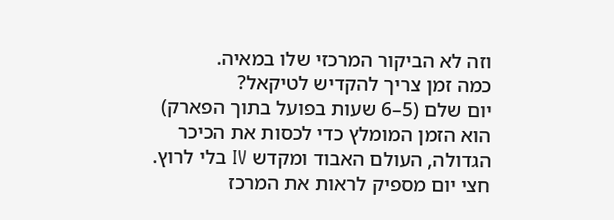וזה לא הביקור המרכזי שלו במאיה.
כמה זמן צריך להקדיש לטיקאל?
יום שלם (5–6 שעות בפועל בתוך הפארק) הוא הזמן המומלץ כדי לכסות את הכיכר הגדולה, העולם האבוד ומקדש IV בלי לרוץ. חצי יום מספיק לראות את המרכז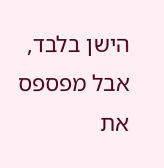הישן בלבד, אבל מפספס את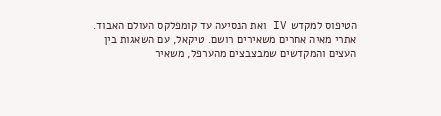הטיפוס למקדש IV ואת הנסיעה עד קומפלקס העולם האבוד.
אתרי מאיה אחרים משאירים רושם. טיקאל, עם השאגות בין העצים והמקדשים שמבצבצים מהערפל, משאיר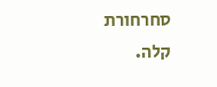סחרחורת קלה.